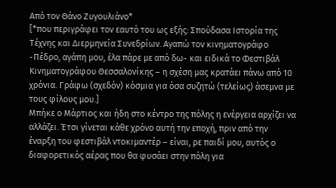Από τον Θάνο Ζυγουλιάνο*
[*που περιγράφει τον εαυτό του ως εξής: Σπούδασα Ιστορία της Τέχνης και Διερμηνεία Συνεδρίων. Αγαπώ τον κινηματογράφο -Πέδρο, αγάπη μου, έλα πάρε με από δω- και ειδικά το Φεστιβάλ Κινηματογράφου Θεσσαλονίκης – η σχέση μας κρατάει πάνω από 10 χρόνια. Γράφω (σχεδόν) κόσμια για όσα συζητώ (τελείως) άσεμνα με τους φίλους μου.]
Μπήκε ο Μάρτιος και ήδη στο κέντρο της πόλης η ενέργεια αρχίζει να αλλάζει. Έτσι γίνεται κάθε χρόνο αυτή την εποχή, πριν από την έναρξη του φεστιβάλ ντοκιμαντέρ – είναι, ρε παιδί μου, αυτός ο διαφορετικός αέρας που θα φυσάει στην πόλη για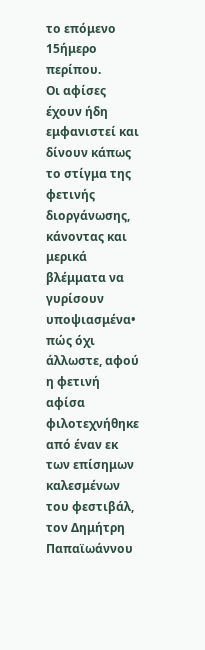το επόμενο 15ήμερο περίπου.
Οι αφίσες έχουν ήδη εμφανιστεί και δίνουν κάπως το στίγμα της φετινής διοργάνωσης, κάνοντας και μερικά βλέμματα να γυρίσουν υποψιασμένα• πώς όχι άλλωστε, αφού η φετινή αφίσα φιλοτεχνήθηκε από έναν εκ των επίσημων καλεσμένων του φεστιβάλ, τον Δημήτρη Παπαϊωάννου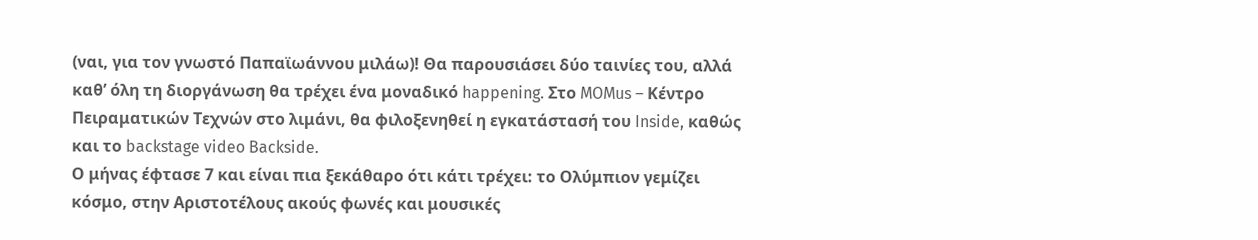(ναι, για τον γνωστό Παπαϊωάννου μιλάω)! Θα παρουσιάσει δύο ταινίες του, αλλά καθ’ όλη τη διοργάνωση θα τρέχει ένα μοναδικό happening. Στο MOMus – Κέντρο Πειραματικών Τεχνών στο λιμάνι, θα φιλοξενηθεί η εγκατάστασή του Inside, καθώς και το backstage video Backside.
Ο μήνας έφτασε 7 και είναι πια ξεκάθαρο ότι κάτι τρέχει: το Ολύμπιον γεμίζει κόσμο, στην Αριστοτέλους ακούς φωνές και μουσικές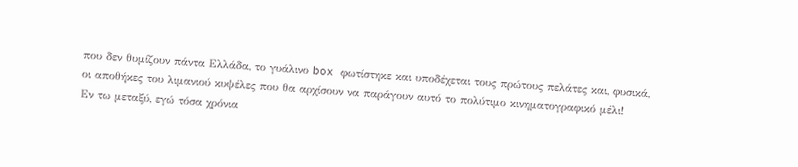που δεν θυμίζουν πάντα Ελλάδα, το γυάλινο box φωτίστηκε και υποδέχεται τους πρώτους πελάτες και, φυσικά, οι αποθήκες του λιμανιού κυψέλες που θα αρχίσουν να παράγουν αυτό το πολύτιμο κινηματογραφικό μέλι!
Εν τω μεταξύ, εγώ τόσα χρόνια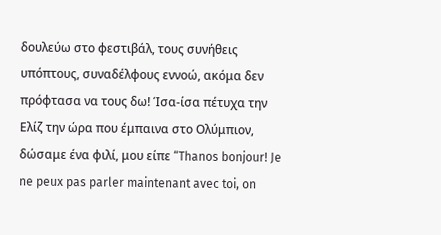δουλεύω στο φεστιβάλ, τους συνήθεις υπόπτους, συναδέλφους εννοώ, ακόμα δεν πρόφτασα να τους δω! Ίσα-ίσα πέτυχα την Ελίζ την ώρα που έμπαινα στο Ολύμπιον, δώσαμε ένα φιλί, μου είπε “Thanos bonjour! Je ne peux pas parler maintenant avec toi, on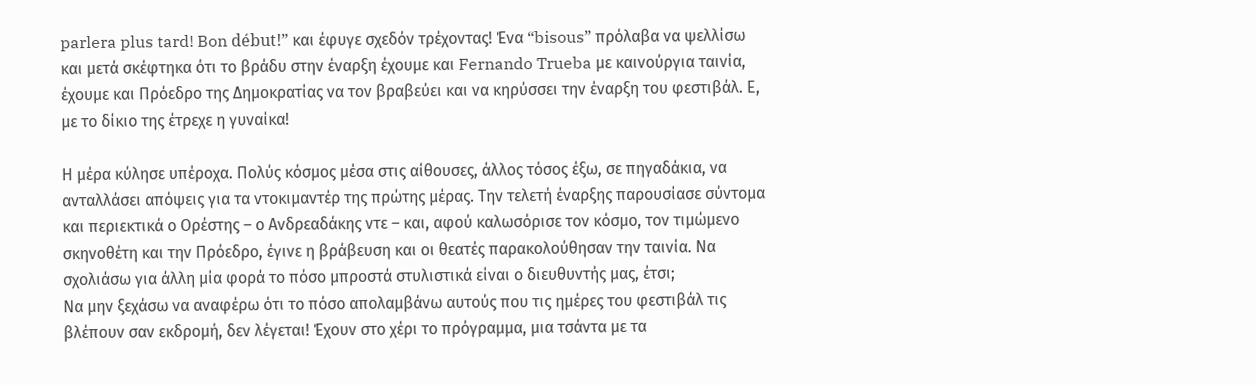parlera plus tard! Bon début!” και έφυγε σχεδόν τρέχοντας! Ένα “bisous” πρόλαβα να ψελλίσω και μετά σκέφτηκα ότι το βράδυ στην έναρξη έχουμε και Fernando Trueba με καινούργια ταινία, έχουμε και Πρόεδρο της Δημοκρατίας να τον βραβεύει και να κηρύσσει την έναρξη του φεστιβάλ. Ε, με το δίκιο της έτρεχε η γυναίκα!

Η μέρα κύλησε υπέροχα. Πολύς κόσμος μέσα στις αίθουσες, άλλος τόσος έξω, σε πηγαδάκια, να ανταλλάσει απόψεις για τα ντοκιμαντέρ της πρώτης μέρας. Την τελετή έναρξης παρουσίασε σύντομα και περιεκτικά ο Ορέστης – ο Ανδρεαδάκης ντε – και, αφού καλωσόρισε τον κόσμο, τον τιμώμενο σκηνοθέτη και την Πρόεδρο, έγινε η βράβευση και οι θεατές παρακολούθησαν την ταινία. Να σχολιάσω για άλλη μία φορά το πόσο μπροστά στυλιστικά είναι ο διευθυντής μας, έτσι;
Να μην ξεχάσω να αναφέρω ότι το πόσο απολαμβάνω αυτούς που τις ημέρες του φεστιβάλ τις βλέπουν σαν εκδρομή, δεν λέγεται! Έχουν στο χέρι το πρόγραμμα, μια τσάντα με τα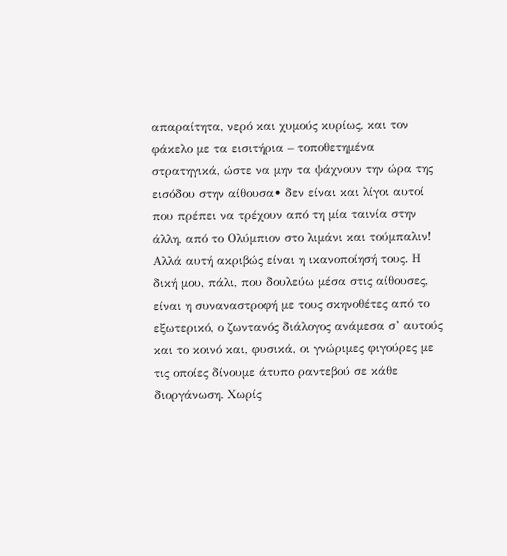απαραίτητα, νερό και χυμούς κυρίως, και τον φάκελο με τα εισιτήρια – τοποθετημένα στρατηγικά, ώστε να μην τα ψάχνουν την ώρα της εισόδου στην αίθουσα• δεν είναι και λίγοι αυτοί που πρέπει να τρέχουν από τη μία ταινία στην άλλη, από το Ολύμπιον στο λιμάνι και τούμπαλιν! Αλλά αυτή ακριβώς είναι η ικανοποίησή τους. Η δική μου, πάλι, που δουλεύω μέσα στις αίθουσες, είναι η συναναστροφή με τους σκηνοθέτες από το εξωτερικό, ο ζωντανός διάλογος ανάμεσα σ’ αυτούς και το κοινό και, φυσικά, οι γνώριμες φιγούρες με τις οποίες δίνουμε άτυπο ραντεβού σε κάθε διοργάνωση. Χωρίς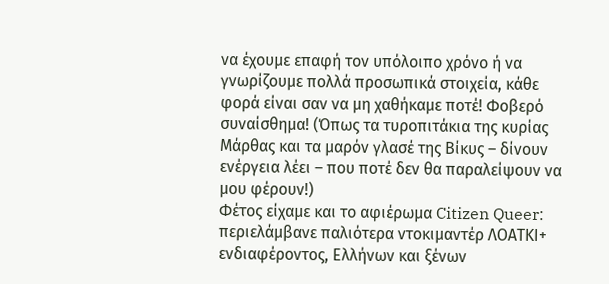να έχουμε επαφή τον υπόλοιπο χρόνο ή να γνωρίζουμε πολλά προσωπικά στοιχεία, κάθε φορά είναι σαν να μη χαθήκαμε ποτέ! Φοβερό συναίσθημα! (Όπως τα τυροπιτάκια της κυρίας Μάρθας και τα μαρόν γλασέ της Βίκυς – δίνουν ενέργεια λέει – που ποτέ δεν θα παραλείψουν να μου φέρουν!)
Φέτος είχαμε και το αφιέρωμα Citizen Queer: περιελάμβανε παλιότερα ντοκιμαντέρ ΛΟΑΤΚΙ+ ενδιαφέροντος, Ελλήνων και ξένων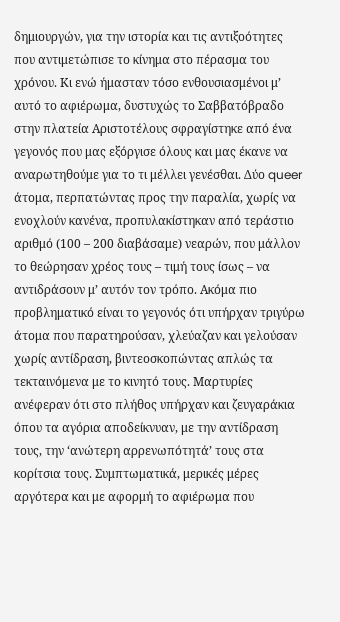δημιουργών, για την ιστορία και τις αντιξοότητες που αντιμετώπισε το κίνημα στο πέρασμα του χρόνου. Κι ενώ ήμασταν τόσο ενθουσιασμένοι μ’ αυτό το αφιέρωμα, δυστυχώς το Σαββατόβραδο στην πλατεία Αριστοτέλους σφραγίστηκε από ένα γεγονός που μας εξόργισε όλους και μας έκανε να αναρωτηθούμε για το τι μέλλει γενέσθαι. Δύο queer άτομα, περπατώντας προς την παραλία, χωρίς να ενοχλούν κανένα, προπυλακίστηκαν από τεράστιο αριθμό (100 – 200 διαβάσαμε) νεαρών, που μάλλον το θεώρησαν χρέος τους – τιμή τους ίσως – να αντιδράσουν μ’ αυτόν τον τρόπο. Ακόμα πιο προβληματικό είναι το γεγονός ότι υπήρχαν τριγύρω άτομα που παρατηρούσαν, χλεύαζαν και γελούσαν χωρίς αντίδραση, βιντεοσκοπώντας απλώς τα τεκταινόμενα με το κινητό τους. Μαρτυρίες ανέφεραν ότι στο πλήθος υπήρχαν και ζευγαράκια όπου τα αγόρια αποδείκνυαν, με την αντίδραση τους, την ‘ανώτερη αρρενωπότητά’ τους στα κορίτσια τους. Συμπτωματικά, μερικές μέρες αργότερα και με αφορμή το αφιέρωμα που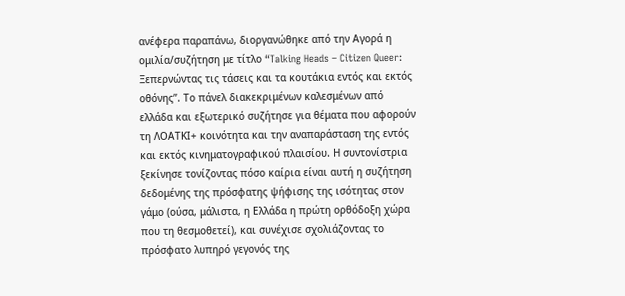ανέφερα παραπάνω, διοργανώθηκε από την Αγορά η ομιλία/συζήτηση με τίτλο “Talking Heads – Citizen Queer: Ξεπερνώντας τις τάσεις και τα κουτάκια εντός και εκτός οθόνης”. Το πάνελ διακεκριμένων καλεσμένων από ελλάδα και εξωτερικό συζήτησε για θέματα που αφορούν τη ΛΟΑΤΚΙ+ κοινότητα και την αναπαράσταση της εντός και εκτός κινηματογραφικού πλαισίου. Η συντονίστρια ξεκίνησε τονίζοντας πόσο καίρια είναι αυτή η συζήτηση δεδομένης της πρόσφατης ψήφισης της ισότητας στον γάμο (ούσα, μάλιστα, η Ελλάδα η πρώτη ορθόδοξη χώρα που τη θεσμοθετεί), και συνέχισε σχολιάζοντας το πρόσφατο λυπηρό γεγονός της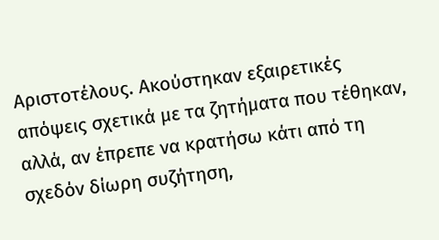Αριστοτέλους. Ακούστηκαν εξαιρετικές απόψεις σχετικά με τα ζητήματα που τέθηκαν, αλλά, αν έπρεπε να κρατήσω κάτι από τη σχεδόν δίωρη συζήτηση,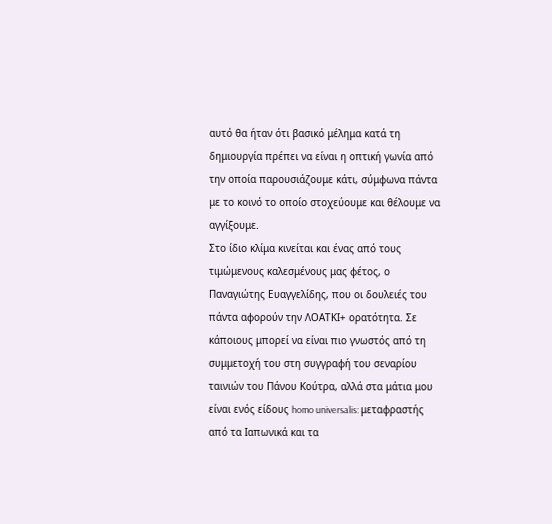αυτό θα ήταν ότι βασικό μέλημα κατά τη δημιουργία πρέπει να είναι η οπτική γωνία από την οποία παρουσιάζουμε κάτι, σύμφωνα πάντα με το κοινό το οποίο στοχεύουμε και θέλουμε να αγγίξουμε.
Στο ίδιο κλίμα κινείται και ένας από τους τιμώμενους καλεσμένους μας φέτος, ο Παναγιώτης Ευαγγελίδης, που οι δουλειές του πάντα αφορούν την ΛΟΑΤΚΙ+ ορατότητα. Σε κάποιους μπορεί να είναι πιο γνωστός από τη συμμετοχή του στη συγγραφή του σεναρίου ταινιών του Πάνου Κούτρα, αλλά στα μάτια μου είναι ενός είδους homo universalis: μεταφραστής από τα Ιαπωνικά και τα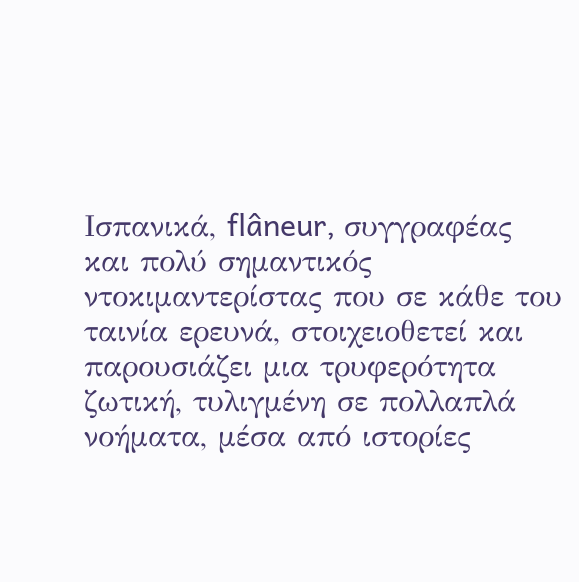Ισπανικά, flâneur, συγγραφέας και πολύ σημαντικός ντοκιμαντερίστας που σε κάθε του ταινία ερευνά, στοιχειοθετεί και παρουσιάζει μια τρυφερότητα ζωτική, τυλιγμένη σε πολλαπλά νοήματα, μέσα από ιστορίες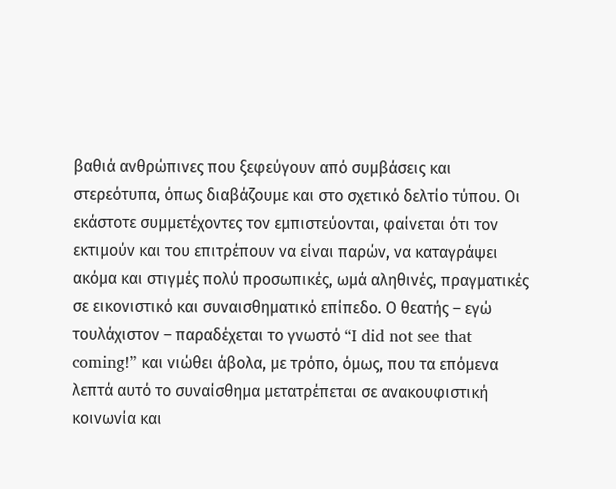βαθιά ανθρώπινες που ξεφεύγουν από συμβάσεις και στερεότυπα, όπως διαβάζουμε και στο σχετικό δελτίο τύπου. Οι εκάστοτε συμμετέχοντες τον εμπιστεύονται, φαίνεται ότι τον εκτιμούν και του επιτρέπουν να είναι παρών, να καταγράψει ακόμα και στιγμές πολύ προσωπικές, ωμά αληθινές, πραγματικές σε εικονιστικό και συναισθηματικό επίπεδο. Ο θεατής – εγώ τουλάχιστον – παραδέχεται το γνωστό “I did not see that coming!” και νιώθει άβολα, με τρόπο, όμως, που τα επόμενα λεπτά αυτό το συναίσθημα μετατρέπεται σε ανακουφιστική κοινωνία και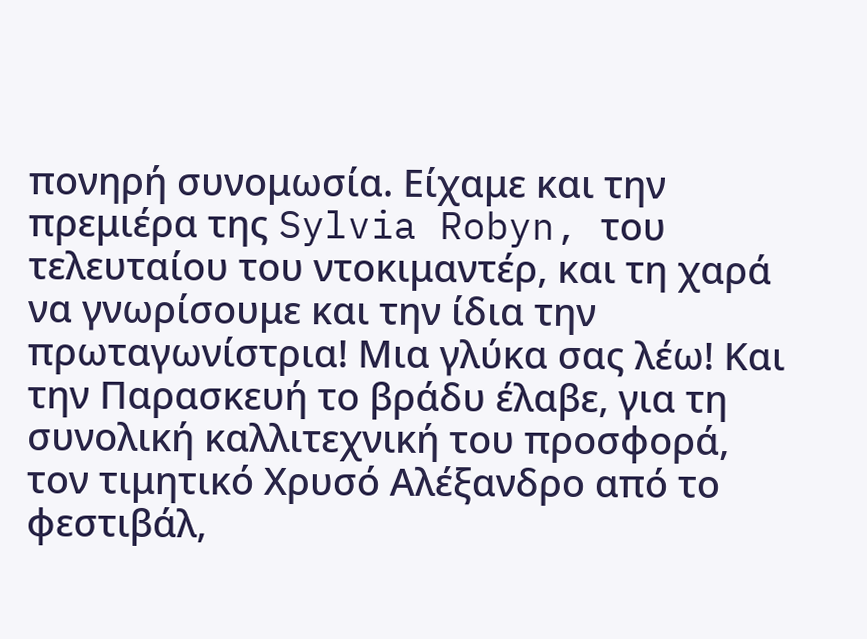πονηρή συνομωσία. Είχαμε και την πρεμιέρα της Sylvia Robyn, του τελευταίου του ντοκιμαντέρ, και τη χαρά να γνωρίσουμε και την ίδια την πρωταγωνίστρια! Μια γλύκα σας λέω! Και την Παρασκευή το βράδυ έλαβε, για τη συνολική καλλιτεχνική του προσφορά, τον τιμητικό Χρυσό Αλέξανδρο από το φεστιβάλ,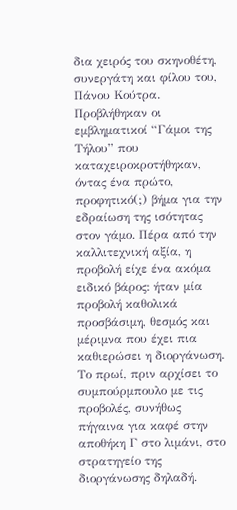δια χειρός του σκηνοθέτη, συνεργάτη και φίλου του, Πάνου Κούτρα. Προβλήθηκαν οι εμβληματικοί “Γάμοι της Τήλου” που καταχειροκροτήθηκαν, όντας ένα πρώτο, προφητικό(;) βήμα για την εδραίωση της ισότητας στον γάμο. Πέρα από την καλλιτεχνική αξία, η προβολή είχε ένα ακόμα ειδικό βάρος: ήταν μία προβολή καθολικά προσβάσιμη, θεσμός και μέριμνα που έχει πια καθιερώσει η διοργάνωση.
Το πρωί, πριν αρχίσει το συμπούρμπουλο με τις προβολές, συνήθως πήγαινα για καφέ στην αποθήκη Γ στο λιμάνι, στο στρατηγείο της διοργάνωσης δηλαδή.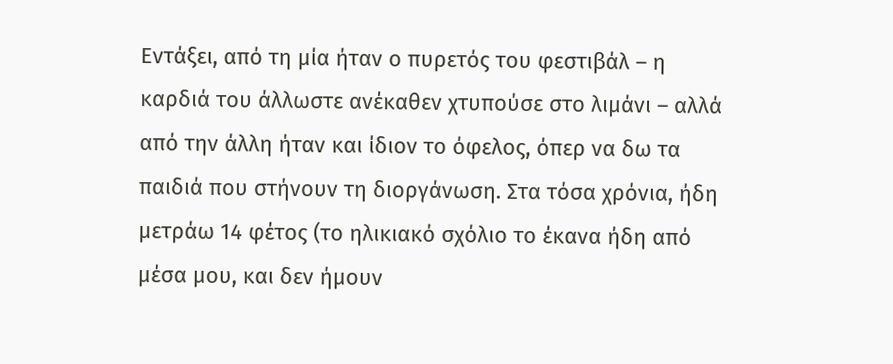Εντάξει, από τη μία ήταν ο πυρετός του φεστιβάλ – η καρδιά του άλλωστε ανέκαθεν χτυπούσε στο λιμάνι – αλλά από την άλλη ήταν και ίδιον το όφελος, όπερ να δω τα παιδιά που στήνουν τη διοργάνωση. Στα τόσα χρόνια, ήδη μετράω 14 φέτος (το ηλικιακό σχόλιο το έκανα ήδη από μέσα μου, και δεν ήμουν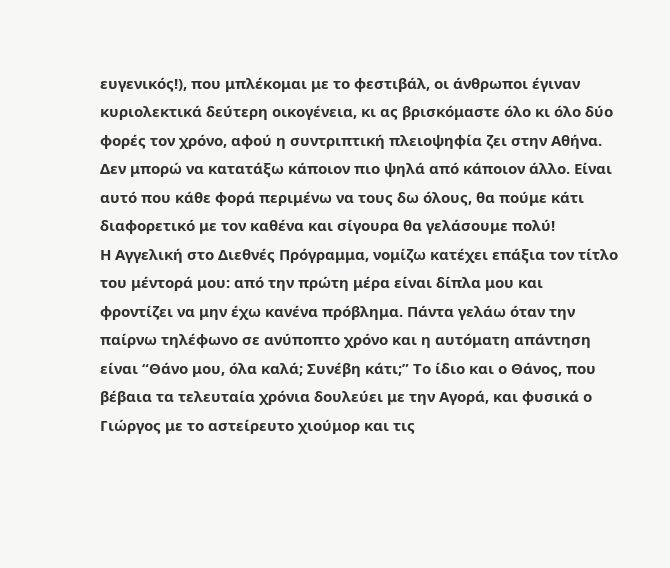ευγενικός!), που μπλέκομαι με το φεστιβάλ, οι άνθρωποι έγιναν κυριολεκτικά δεύτερη οικογένεια, κι ας βρισκόμαστε όλο κι όλο δύο φορές τον χρόνο, αφού η συντριπτική πλειοψηφία ζει στην Αθήνα. Δεν μπορώ να κατατάξω κάποιον πιο ψηλά από κάποιον άλλο. Είναι αυτό που κάθε φορά περιμένω να τους δω όλους, θα πούμε κάτι διαφορετικό με τον καθένα και σίγουρα θα γελάσουμε πολύ!
Η Αγγελική στο Διεθνές Πρόγραμμα, νομίζω κατέχει επάξια τον τίτλο του μέντορά μου: από την πρώτη μέρα είναι δίπλα μου και φροντίζει να μην έχω κανένα πρόβλημα. Πάντα γελάω όταν την παίρνω τηλέφωνο σε ανύποπτο χρόνο και η αυτόματη απάντηση είναι “Θάνο μου, όλα καλά; Συνέβη κάτι;” Το ίδιο και ο Θάνος, που βέβαια τα τελευταία χρόνια δουλεύει με την Αγορά, και φυσικά ο Γιώργος με το αστείρευτο χιούμορ και τις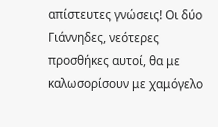απίστευτες γνώσεις! Οι δύο Γιάννηδες, νεότερες προσθήκες αυτοί, θα με καλωσορίσουν με χαμόγελο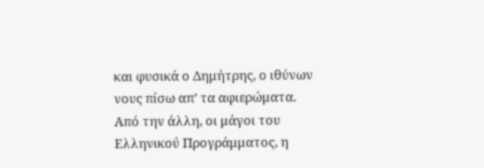και φυσικά ο Δημήτρης, ο ιθύνων νους πίσω απ’ τα αφιερώματα.
Από την άλλη, οι μάγοι του Ελληνικού Προγράμματος, η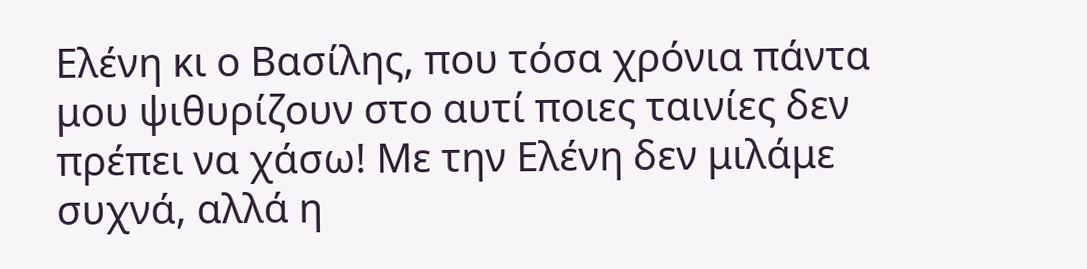Ελένη κι ο Βασίλης, που τόσα χρόνια πάντα μου ψιθυρίζουν στο αυτί ποιες ταινίες δεν πρέπει να χάσω! Με την Ελένη δεν μιλάμε συχνά, αλλά η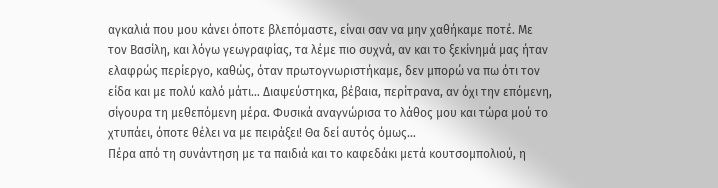αγκαλιά που μου κάνει όποτε βλεπόμαστε, είναι σαν να μην χαθήκαμε ποτέ. Με τον Βασίλη, και λόγω γεωγραφίας, τα λέμε πιο συχνά, αν και το ξεκίνημά μας ήταν ελαφρώς περίεργο, καθώς, όταν πρωτογνωριστήκαμε, δεν μπορώ να πω ότι τον είδα και με πολύ καλό μάτι… Διαψεύστηκα, βέβαια, περίτρανα, αν όχι την επόμενη, σίγουρα τη μεθεπόμενη μέρα. Φυσικά αναγνώρισα το λάθος μου και τώρα μού το χτυπάει, όποτε θέλει να με πειράξει! Θα δεί αυτός όμως…
Πέρα από τη συνάντηση με τα παιδιά και το καφεδάκι μετά κουτσομπολιού, η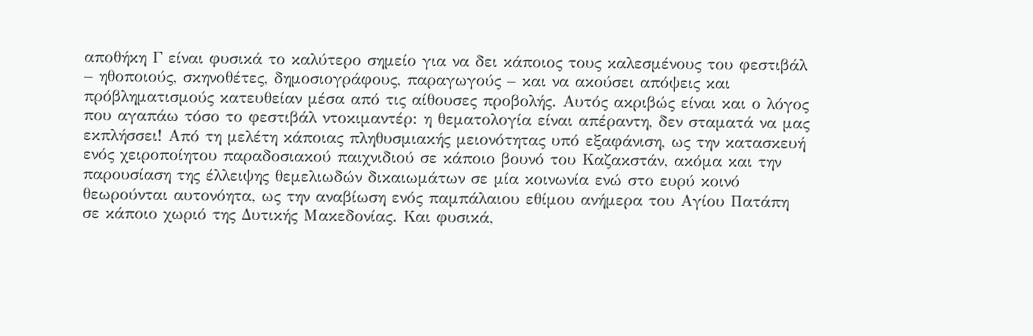αποθήκη Γ είναι φυσικά το καλύτερο σημείο για να δει κάποιος τους καλεσμένους του φεστιβάλ – ηθοποιούς, σκηνοθέτες, δημοσιογράφους, παραγωγούς – και να ακούσει απόψεις και πρόβληματισμούς κατευθείαν μέσα από τις αίθουσες προβολής. Αυτός ακριβώς είναι και ο λόγος που αγαπάω τόσο το φεστιβάλ ντοκιμαντέρ: η θεματολογία είναι απέραντη, δεν σταματά να μας εκπλήσσει! Από τη μελέτη κάποιας πληθυσμιακής μειονότητας υπό εξαφάνιση, ως την κατασκευή ενός χειροποίητου παραδοσιακού παιχνιδιού σε κάποιο βουνό του Καζακστάν, ακόμα και την παρουσίαση της έλλειψης θεμελιωδών δικαιωμάτων σε μία κοινωνία ενώ στο ευρύ κοινό θεωρούνται αυτονόητα, ως την αναβίωση ενός παμπάλαιου εθίμου ανήμερα του Αγίου Πατάπη σε κάποιο χωριό της Δυτικής Μακεδονίας. Και φυσικά,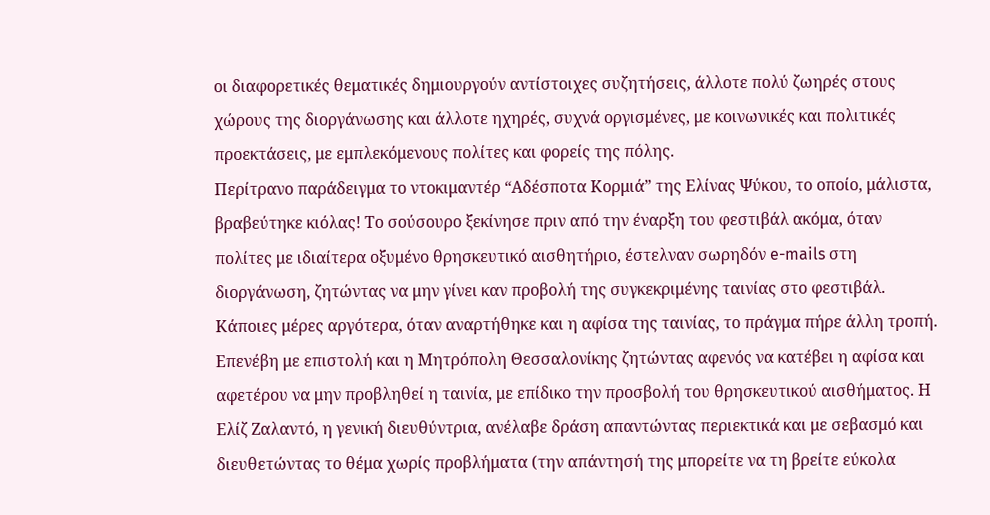οι διαφορετικές θεματικές δημιουργούν αντίστοιχες συζητήσεις, άλλοτε πολύ ζωηρές στους χώρους της διοργάνωσης και άλλοτε ηχηρές, συχνά οργισμένες, με κοινωνικές και πολιτικές προεκτάσεις, με εμπλεκόμενους πολίτες και φορείς της πόλης.
Περίτρανο παράδειγμα το ντοκιμαντέρ “Αδέσποτα Κορμιά” της Ελίνας Ψύκου, το οποίο, μάλιστα, βραβεύτηκε κιόλας! Το σούσουρο ξεκίνησε πριν από την έναρξη του φεστιβάλ ακόμα, όταν πολίτες με ιδιαίτερα οξυμένο θρησκευτικό αισθητήριο, έστελναν σωρηδόν e-mails στη διοργάνωση, ζητώντας να μην γίνει καν προβολή της συγκεκριμένης ταινίας στο φεστιβάλ. Κάποιες μέρες αργότερα, όταν αναρτήθηκε και η αφίσα της ταινίας, το πράγμα πήρε άλλη τροπή. Επενέβη με επιστολή και η Μητρόπολη Θεσσαλονίκης ζητώντας αφενός να κατέβει η αφίσα και αφετέρου να μην προβληθεί η ταινία, με επίδικο την προσβολή του θρησκευτικού αισθήματος. Η Ελίζ Ζαλαντό, η γενική διευθύντρια, ανέλαβε δράση απαντώντας περιεκτικά και με σεβασμό και διευθετώντας το θέμα χωρίς προβλήματα (την απάντησή της μπορείτε να τη βρείτε εύκολα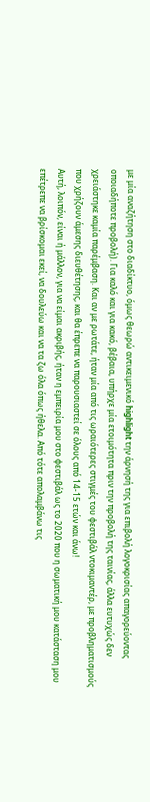με μία αναζήτηση στο διαδίκτυο, όμως θεωρώ αντικειμενικό highlight την άρνησή της για επιβολή λογοκρισίας απαγορεύοντας οποιαδήποτε προβολή). Για καλό και για κακό, βέβαια, υπήρχε μία ετοιμότητα πριν την προβολή της ταινίας, άλλα ευτυχώς δεν χρειάστηκε καμία παρέμβαση. Και αν με ρωτάτε, ήταν μία από τις ωραιότερες στιγμές του φεστιβάλ ντοκιμαντέρ, με προβληματισμούς που χρήζουν άμεσης διευθέτησης, και θα έπρεπε να παρουσιαστεί σε όλους από 14-15 ετών και άνω!
Αυτή, λοιπόν, είναι ή μάλλον, για να είμαι ακριβής, ήταν η εμπειρία μου στο φεστιβάλ ως το 2020 που η σωματική μου κατάσταση μου επέτρεπε να βρίσκομαι εκεί, να δουλεύω και να τα ζω όλα όπως ήθελα. Από τότε απολαμβάνω τις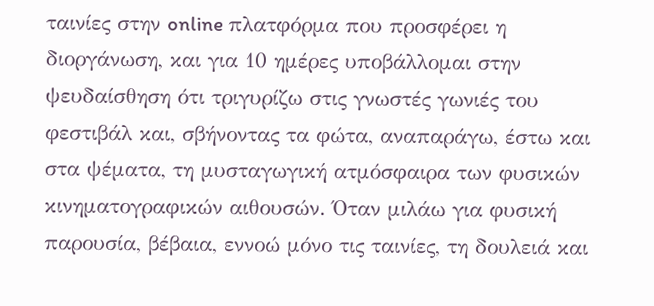ταινίες στην online πλατφόρμα που προσφέρει η διοργάνωση, και για 10 ημέρες υποβάλλομαι στην ψευδαίσθηση ότι τριγυρίζω στις γνωστές γωνιές του φεστιβάλ και, σβήνοντας τα φώτα, αναπαράγω, έστω και στα ψέματα, τη μυσταγωγική ατμόσφαιρα των φυσικών κινηματογραφικών αιθουσών. Όταν μιλάω για φυσική παρουσία, βέβαια, εννοώ μόνο τις ταινίες, τη δουλειά και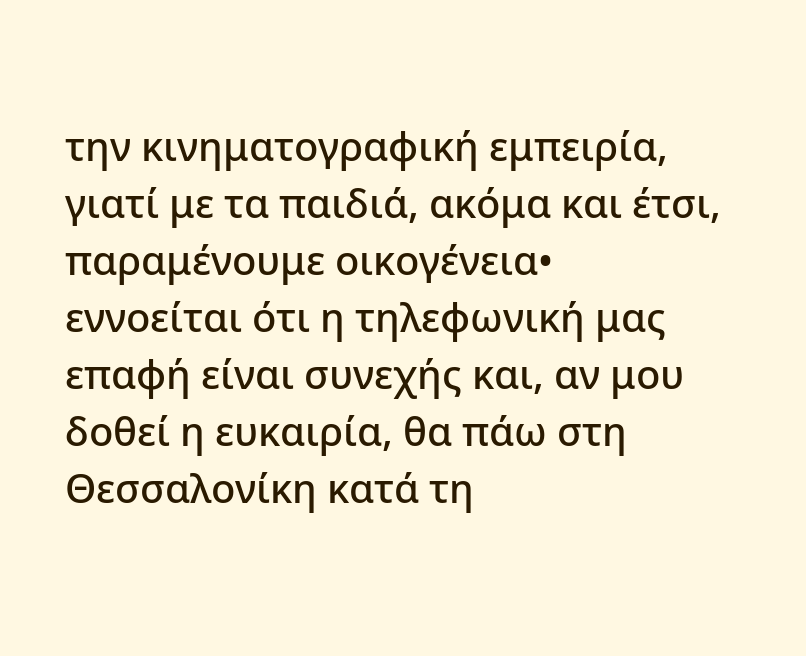την κινηματογραφική εμπειρία, γιατί με τα παιδιά, ακόμα και έτσι, παραμένουμε οικογένεια• εννοείται ότι η τηλεφωνική μας επαφή είναι συνεχής και, αν μου δοθεί η ευκαιρία, θα πάω στη Θεσσαλονίκη κατά τη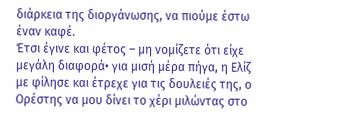διάρκεια της διοργάνωσης, να πιούμε έστω έναν καφέ.
Έτσι έγινε και φέτος – μη νομίζετε ότι είχε μεγάλη διαφορά• για μισή μέρα πήγα, η Ελίζ με φίλησε και έτρεχε για τις δουλειές της, ο Ορέστης να μου δίνει το χέρι μιλώντας στο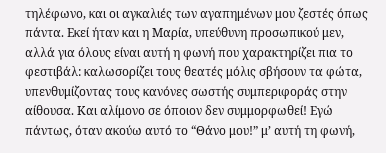τηλέφωνο, και οι αγκαλιές των αγαπημένων μου ζεστές όπως πάντα. Εκεί ήταν και η Μαρία, υπεύθυνη προσωπικού μεν, αλλά για όλους είναι αυτή η φωνή που χαρακτηρίζει πια το φεστιβάλ: καλωσορίζει τους θεατές μόλις σβήσουν τα φώτα, υπενθυμίζοντας τους κανόνες σωστής συμπεριφοράς στην αίθουσα. Και αλίμονο σε όποιον δεν συμμορφωθεί! Εγώ πάντως, όταν ακούω αυτό το “Θάνο μου!” μ’ αυτή τη φωνή,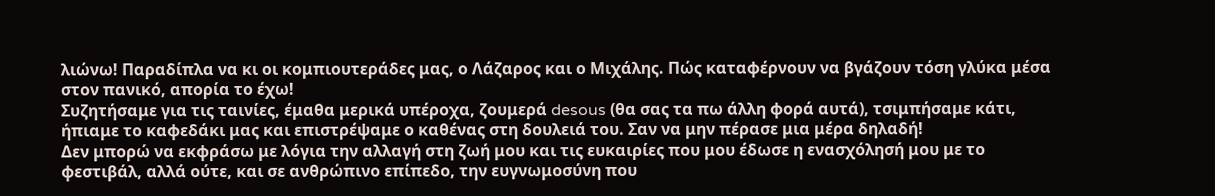λιώνω! Παραδίπλα να κι οι κομπιουτεράδες μας, ο Λάζαρος και ο Μιχάλης. Πώς καταφέρνουν να βγάζουν τόση γλύκα μέσα στον πανικό, απορία το έχω!
Συζητήσαμε για τις ταινίες, έμαθα μερικά υπέροχα, ζουμερά desous (θα σας τα πω άλλη φορά αυτά), τσιμπήσαμε κάτι, ήπιαμε το καφεδάκι μας και επιστρέψαμε ο καθένας στη δουλειά του. Σαν να μην πέρασε μια μέρα δηλαδή!
Δεν μπορώ να εκφράσω με λόγια την αλλαγή στη ζωή μου και τις ευκαιρίες που μου έδωσε η ενασχόλησή μου με το φεστιβάλ, αλλά ούτε, και σε ανθρώπινο επίπεδο, την ευγνωμοσύνη που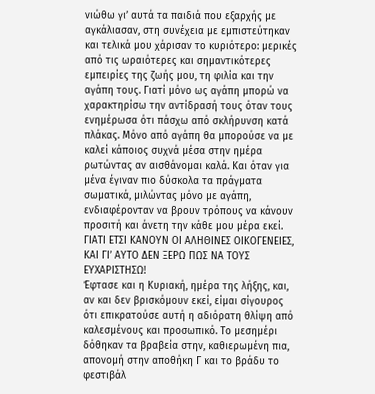νιώθω γι’ αυτά τα παιδιά που εξαρχής με αγκάλιασαν, στη συνέχεια με εμπιστεύτηκαν και τελικά μου χάρισαν το κυριότερο: μερικές από τις ωραιότερες και σημαντικότερες εμπειρίες της ζωής μου, τη φιλία και την αγάπη τους. Γιατί μόνο ως αγάπη μπορώ να χαρακτηρίσω την αντίδρασή τους όταν τους ενημέρωσα ότι πάσχω από σκλήρυνση κατά πλάκας. Μόνο από αγάπη θα μπορούσε να με καλεί κάποιος συχνά μέσα στην ημέρα ρωτώντας αν αισθάνομαι καλά. Και όταν για μένα έγιναν πιο δύσκολα τα πράγματα σωματικά, μιλώντας μόνο με αγάπη, ενδιαφέρονταν να βρουν τρόπους να κάνουν προσιτή και άνετη την κάθε μου μέρα εκεί. ΓΙΑΤΙ ΕΤΣΙ ΚΑΝΟΥΝ ΟΙ ΑΛΗΘΙΝΕΣ ΟΙΚΟΓΕΝΕΙΕΣ, ΚΑΙ ΓΙ’ ΑΥΤΟ ΔΕΝ ΞΕΡΩ ΠΩΣ ΝΑ ΤΟΥΣ ΕΥΧΑΡΙΣΤΗΣΩ!
Έφτασε και η Κυριακή, ημέρα της λήξης, και, αν και δεν βρισκόμουν εκεί, είμαι σίγουρος ότι επικρατούσε αυτή η αδιόρατη θλίψη από καλεσμένους και προσωπικό. Το μεσημέρι δόθηκαν τα βραβεία στην, καθιερωμένη πια, απονομή στην αποθήκη Γ και το βράδυ το φεστιβάλ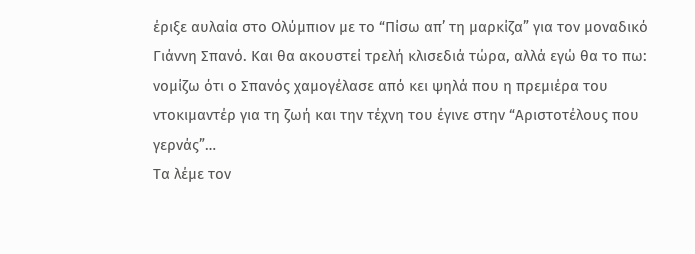έριξε αυλαία στο Ολύμπιον με το “Πίσω απ’ τη μαρκίζα” για τον μοναδικό Γιάννη Σπανό. Και θα ακουστεί τρελή κλισεδιά τώρα, αλλά εγώ θα το πω: νομίζω ότι ο Σπανός χαμογέλασε από κει ψηλά που η πρεμιέρα του ντοκιμαντέρ για τη ζωή και την τέχνη του έγινε στην “Αριστοτέλους που γερνάς”…
Τα λέμε τον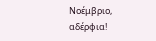Νοέμβριο, αδέρφια!